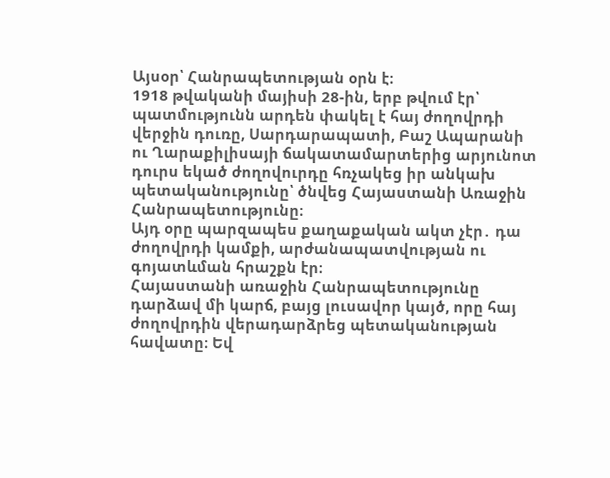Այսօր՝ Հանրապետության օրն է։
1918 թվականի մայիսի 28-ին, երբ թվում էր՝ պատմությունն արդեն փակել է հայ ժողովրդի վերջին դուռը, Սարդարապատի, Բաշ Ապարանի ու Ղարաքիլիսայի ճակատամարտերից արյունոտ դուրս եկած ժողովուրդը հռչակեց իր անկախ պետականությունը՝ ծնվեց Հայաստանի Առաջին Հանրապետությունը։
Այդ օրը պարզապես քաղաքական ակտ չէր․ դա ժողովրդի կամքի, արժանապատվության ու գոյատևման հրաշքն էր։
Հայաստանի առաջին Հանրապետությունը դարձավ մի կարճ, բայց լուսավոր կայծ, որը հայ ժողովրդին վերադարձրեց պետականության հավատը։ Եվ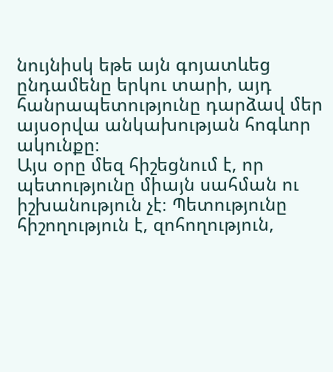նույնիսկ եթե այն գոյատևեց ընդամենը երկու տարի, այդ հանրապետությունը դարձավ մեր այսօրվա անկախության հոգևոր ակունքը։
Այս օրը մեզ հիշեցնում է, որ պետությունը միայն սահման ու իշխանություն չէ։ Պետությունը հիշողություն է, զոհողություն,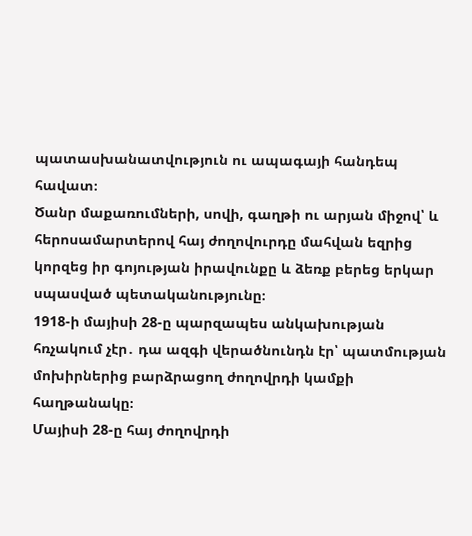պատասխանատվություն ու ապագայի հանդեպ հավատ։
Ծանր մաքառումների, սովի, գաղթի ու արյան միջով՝ և հերոսամարտերով հայ ժողովուրդը մահվան եզրից կորզեց իր գոյության իրավունքը և ձեռք բերեց երկար սպասված պետականությունը։
1918-ի մայիսի 28-ը պարզապես անկախության հռչակում չէր․ դա ազգի վերածնունդն էր՝ պատմության մոխիրներից բարձրացող ժողովրդի կամքի հաղթանակը։
Մայիսի 28-ը հայ ժողովրդի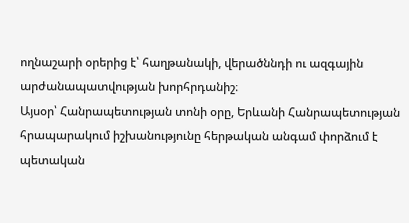ողնաշարի օրերից է՝ հաղթանակի, վերածննդի ու ազգային արժանապատվության խորհրդանիշ։
Այսօր՝ Հանրապետության տոնի օրը, Երևանի Հանրապետության հրապարակում իշխանությունը հերթական անգամ փորձում է պետական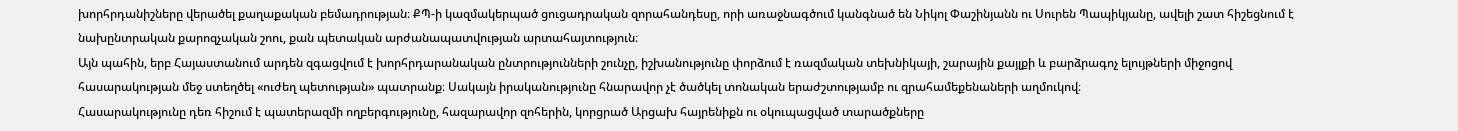խորհրդանիշները վերածել քաղաքական բեմադրության։ ՔՊ-ի կազմակերպած ցուցադրական զորահանդեսը, որի առաջնագծում կանգնած են Նիկոլ Փաշինյանն ու Սուրեն Պապիկյանը, ավելի շատ հիշեցնում է նախընտրական քարոզչական շոու, քան պետական արժանապատվության արտահայտություն։
Այն պահին, երբ Հայաստանում արդեն զգացվում է խորհրդարանական ընտրությունների շունչը, իշխանությունը փորձում է ռազմական տեխնիկայի, շարային քայլքի և բարձրագոչ ելույթների միջոցով հասարակության մեջ ստեղծել «ուժեղ պետության» պատրանք։ Սակայն իրականությունը հնարավոր չէ ծածկել տոնական երաժշտությամբ ու զրահամեքենաների աղմուկով։
Հասարակությունը դեռ հիշում է պատերազմի ողբերգությունը, հազարավոր զոհերին, կորցրած Արցախ հայրենիքն ու օկուպացված տարածքները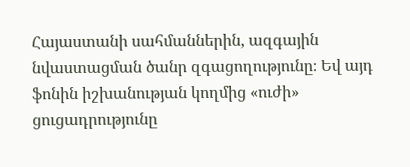Հայաստանի սահմաններին, ազգային նվաստացման ծանր զգացողությունը։ Եվ այդ ֆոնին իշխանության կողմից «ուժի» ցուցադրությունը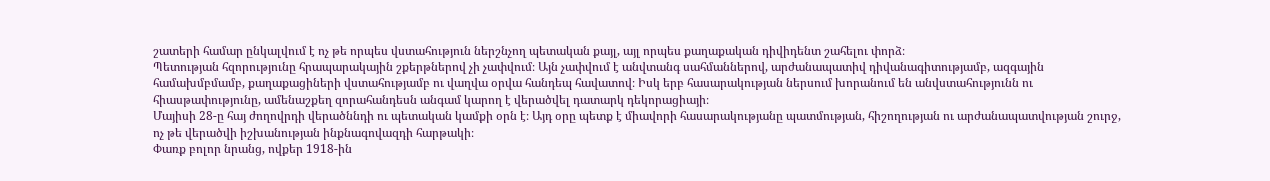շատերի համար ընկալվում է ոչ թե որպես վստահություն ներշնչող պետական քայլ, այլ որպես քաղաքական դիվիդենտ շահելու փորձ։
Պետության հզորությունը հրապարակային շքերթներով չի չափվում։ Այն չափվում է անվտանգ սահմաններով, արժանապատիվ դիվանագիտությամբ, ազգային համախմբմամբ, քաղաքացիների վստահությամբ ու վաղվա օրվա հանդեպ հավատով։ Իսկ երբ հասարակության ներսում խորանում են անվստահությունն ու հիասթափությունը, ամենաշքեղ զորահանդեսն անգամ կարող է վերածվել դատարկ դեկորացիայի։
Մայիսի 28-ը հայ ժողովրդի վերածննդի ու պետական կամքի օրն է։ Այդ օրը պետք է միավորի հասարակությանը պատմության, հիշողության ու արժանապատվության շուրջ, ոչ թե վերածվի իշխանության ինքնագովազդի հարթակի։
Փառք բոլոր նրանց, ովքեր 1918-ին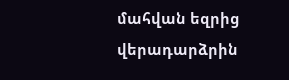մահվան եզրից վերադարձրին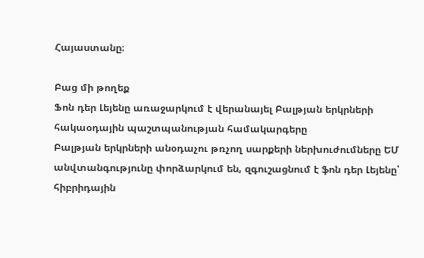Հայաստանը։

Բաց մի թողեք
Ֆոն դեր Լեյենը առաջարկում է վերանայել Բալթյան երկրների հակաօդային պաշտպանության համակարգերը
Բալթյան երկրների անօդաչու թռչող սարքերի ներխուժումները ԵՄ անվտանգությունը փորձարկում են, զգուշացնում է ֆոն դեր Լեյենը՝ հիբրիդային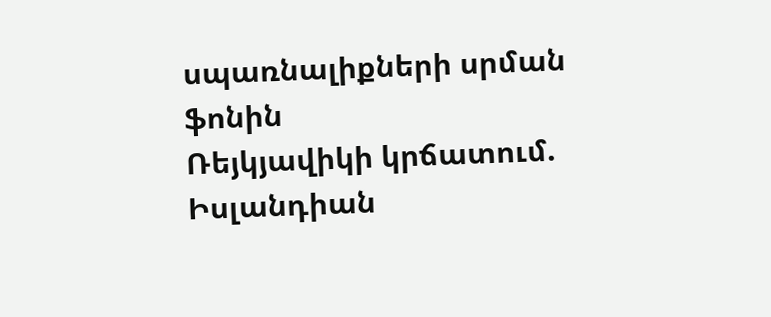սպառնալիքների սրման ֆոնին
Ռեյկյավիկի կրճատում. Իսլանդիան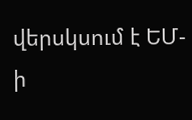վերսկսում է ԵՄ-ի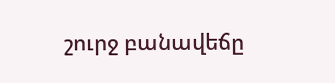շուրջ բանավեճը